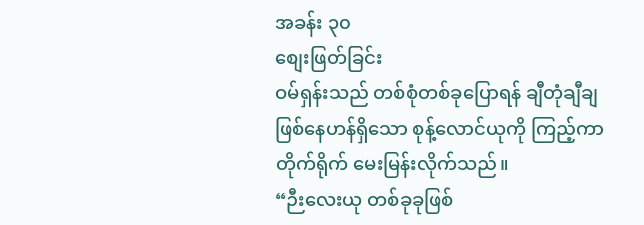အခန်း ၃၀
စျေးဖြတ်ခြင်း
ဝမ်ရှန်းသည် တစ်စုံတစ်ခုပြောရန် ချီတုံချီချ ဖြစ်နေဟန်ရှိသော စုန့်လောင်ယုကို ကြည့်ကာ တိုက်ရိုက် မေးမြန်းလိုက်သည်။
“ဉီးလေးယု တစ်ခုခုဖြစ်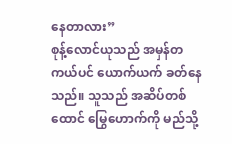နေတာလား”
စုန့်လောင်ယုသည် အမှန်တကယ်ပင် ယောက်ယက် ခတ်နေသည်။ သူသည် အဆိပ်တစ်ထောင် မြွေဟောက်ကို မည်သို့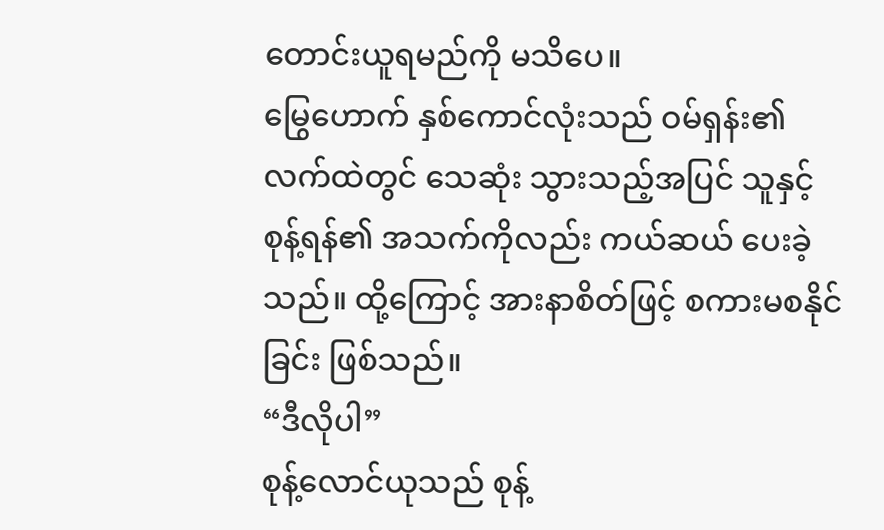တောင်းယူရမည်ကို မသိပေ။
မြွေဟောက် နှစ်ကောင်လုံးသည် ဝမ်ရှန်း၏ လက်ထဲတွင် သေဆုံး သွားသည့်အပြင် သူနှင့် စုန့်ရန်၏ အသက်ကိုလည်း ကယ်ဆယ် ပေးခဲ့သည်။ ထို့ကြောင့် အားနာစိတ်ဖြင့် စကားမစနိုင်ခြင်း ဖြစ်သည်။
“ဒီလိုပါ”
စုန့်လောင်ယုသည် စုန့်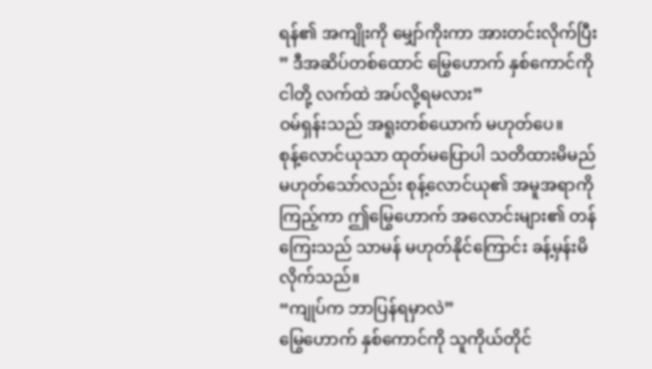ရန်၏ အကျိုးကို မျှော်ကိုးကာ အားတင်းလိုက်ပြီး ” ဒီအဆိပ်တစ်ထောင် မြွေဟောက် နှစ်ကောင်ကို ငါတို့ လက်ထဲ အပ်လို့ရမလား”
ဝမ်ရှန်းသည် အရူးတစ်ယောက် မဟုတ်ပေ။
စုန့်လောင်ယုသာ ထုတ်မပြောပါ သတိထားမိမည် မဟုတ်သော်လည်း စုန့်လောင်ယု၏ အမူအရာကို ကြည့်ကာ ဤမြွေဟောက် အလောင်းများ၏ တန်ကြေးသည် သာမန် မဟုတ်နိုင်ကြောင်း ခန့်မှန်းမိလိုက်သည်။
“ကျုပ်က ဘာပြန်ရမှာလဲ”
မြွေဟောက် နှစ်ကောင်ကို သူကိုယ်တိုင်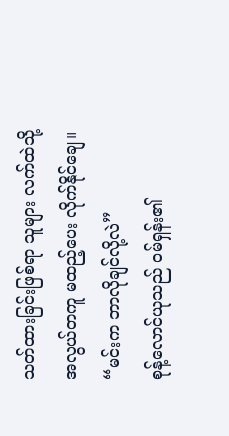သတ်ထားခြင်းဖြစ်ရာ သူများ လက်ထဲသို့ အလွယ်တကူ မထည့်ပေး လိုက်နိုင်ချေ။
“မင်းက ဘာလိုချင်လို့လဲ”
စုန့်လောင်ယုသည် ဝမ်ရှန်း၏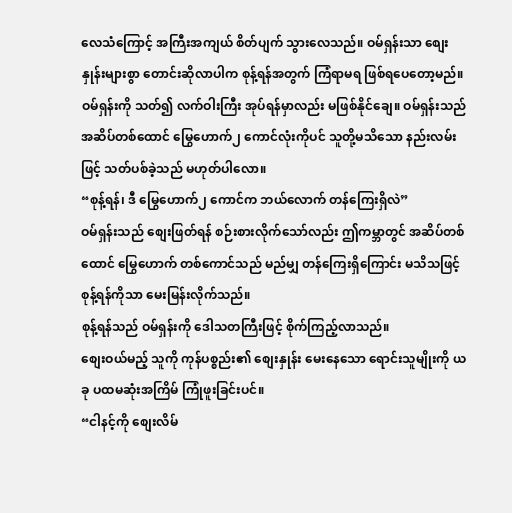လေသံကြောင့် အကြီးအကျယ် စိတ်ပျက် သွားလေသည်။ ဝမ်ရှန်းသာ စျေးနှုန်းများစွာ တောင်းဆိုလာပါက စုန့်ရန်အတွက် ကြံရာမရ ဖြစ်ရပေတော့မည်။
ဝမ်ရှန်းကို သတ်၍ လက်ဝါးကြီး အုပ်ရန်မှာလည်း မဖြစ်နိုင်ချေ။ ဝမ်ရှန်းသည် အဆိပ်တစ်ထောင် မြွေဟောက်၂ ကောင်လုံးကိုပင် သူတို့မသိသော နည်းလမ်းဖြင့် သတ်ပစ်ခဲ့သည် မဟုတ်ပါလော။
“စုန့်ရန်၊ ဒီ မြွေဟောက်၂ ကောင်က ဘယ်လောက် တန်ကြေးရှိလဲ”
ဝမ်ရှန်းသည် စျေးဖြတ်ရန် စဉ်းစားလိုက်သော်လည်း ဤကမ္ဘာတွင် အဆိပ်တစ်ထောင် မြွေဟောက် တစ်ကောင်သည် မည်မျှ တန်ကြေးရှိကြောင်း မသိသဖြင့် စုန့်ရန်ကိုသာ မေးမြန်းလိုက်သည်။
စုန့်ရန်သည် ဝမ်ရှန်းကို ဒေါသတကြီးဖြင့် စိုက်ကြည့်လာသည်။
စျေးဝယ်မည့် သူကို ကုန်ပစ္စည်း၏ စျေးနှုန်း မေးနေသော ရောင်းသူမျိုးကို ယခု ပထမဆုံးအကြိမ် ကြုံဖူးခြင်းပင်။
“ငါနင့်ကို စျေးလိမ်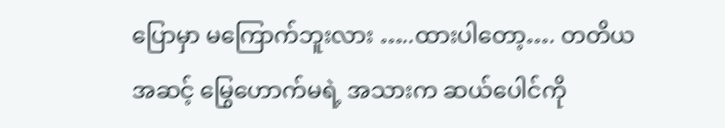ပြောမှာ မကြောက်ဘူးလား …..ထားပါတော့…. တတိယအဆင့် မြွေဟောက်မရဲ့ အသားက ဆယ်ပေါင်ကို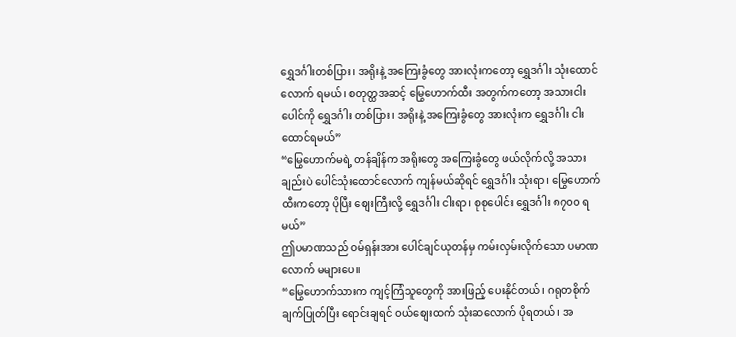ရွှေဒင်္ဂါးတစ်ပြား၊ အရိုးနဲ့ အကြေးခွံတွေ အားလုံးကတော့ ရွှေဒင်္ဂါး သုံးထောင်လောက် ရမယ်၊ စတုတ္ထအဆင့် မြွေဟောက်ထီး အတွက်ကတော့ အသားငါးပေါင်ကို ရွှေဒင်္ဂါး တစ်ပြား၊ အရိုးနဲ့ အကြေးခွံတွေ အားလုံးက ရွှေဒင်္ဂါး ငါးထောင်ရမယ်”
“မြွေဟောက်မရဲ့ တန်ချိန်က အရိုးတွေ အကြေးခွံတွေ ဖယ်လိုက်လို့ အသားချည်းပဲ ပေါင်သုံးထောင်လောက် ကျန်မယ်ဆိုရင် ရွှေဒင်္ဂါး သုံးရာ၊ မြွေဟောက်ထီးကတော့ ပိုပြီး စျေးကြီးလို့ ရွှေဒင်္ဂါး ငါးရာ၊ စုစုပေါင်း ရွှေဒင်္ဂါး ၈၇၀၀ ရမယ်”
ဤပမာဏသည် ဝမ်ရှန်းအား ပေါင်ချင်ယုတန်မှ ကမ်းလှမ်းလိုက်သော ပမာဏလောက် မများပေ။
“မြွေဟောက်သားက ကျင့်ကြံသူတွေကို အားဖြည့် ပေးနိုင်တယ်၊ ဂရုတစိုက် ချက်ပြုတ်ပြီး ရောင်းချရင် ဝယ်စျေးထက် သုံးဆလောက် ပိုရတယ်၊ အ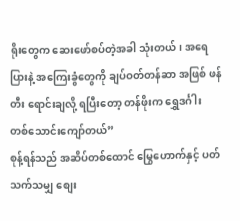ရိုးတွေက ဆေးဖော်စပ်တဲ့အခါ သုံးတယ်၊ အရေပြားနဲ့ အကြေးခွံတွေကို ချပ်ဝတ်တန်ဆာ အဖြစ် ဖန်တီး ရောင်းချလို့ ရပြီးတော့ တန်ဖိုးက ရွှေဒင်္ဂါး တစ်သောင်းကျော်တယ်”
စုန့်ရန်သည် အဆိပ်တစ်ထောင် မြွေဟောက်နှင့် ပတ်သက်သမျှ စျေး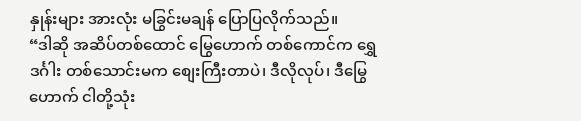နှုန်းများ အားလုံး မခြွင်းမချန် ပြောပြလိုက်သည်။
“ဒါဆို အဆိပ်တစ်ထောင် မြွေဟောက် တစ်ကောင်က ရွှေဒင်္ဂါး တစ်သောင်းမက စျေးကြီးတာပဲ၊ ဒီလိုလုပ်၊ ဒီမြွေဟောက် ငါတို့သုံး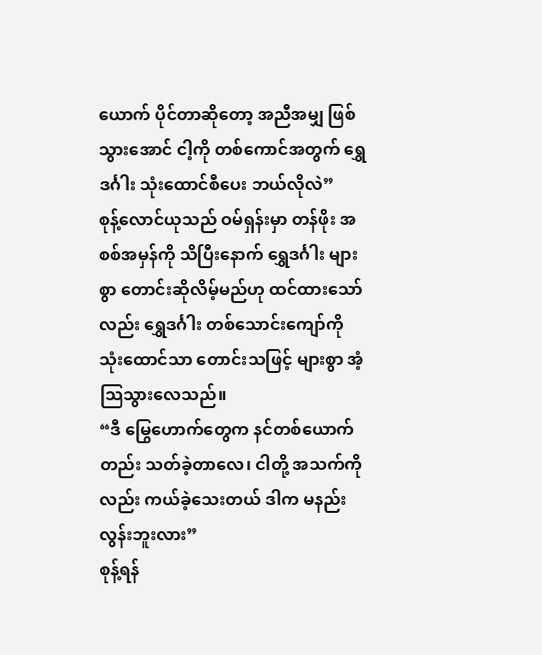ယောက် ပိုင်တာဆိုတော့ အညီအမျှ ဖြစ်သွားအောင် ငါ့ကို တစ်ကောင်အတွက် ရွှေဒင်္ဂါး သုံးထောင်စီပေး ဘယ်လိုလဲ”
စုန့်လောင်ယုသည် ဝမ်ရှန်းမှာ တန်ဖိုး အစစ်အမှန်ကို သိပြီးနောက် ရွှေဒင်္ဂါး များစွာ တောင်းဆိုလိမ့်မည်ဟု ထင်ထားသော်လည်း ရွှေဒင်္ဂါး တစ်သောင်းကျော်ကို သုံးထောင်သာ တောင်းသဖြင့် များစွာ အံ့သြသွားလေသည်။
“ဒီ မြွေဟောက်တွေက နင်တစ်ယောက်တည်း သတ်ခဲ့တာလေ၊ ငါတို့ အသက်ကိုလည်း ကယ်ခဲ့သေးတယ် ဒါက မနည်းလွန်းဘူးလား”
စုန့်ရန်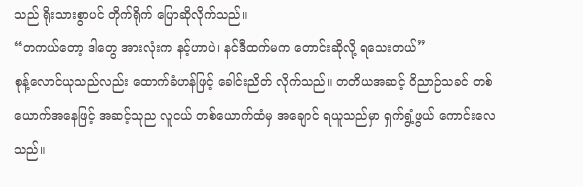သည် ရိုးသားစွာပင် တိုက်ရိုက် ပြောဆိုလိုက်သည်။
“တကယ်တော့ ဒါတွေ အားလုံးက နင့်ဟာပဲ၊ နင်ဒီထက်မက တောင်းဆိုလို့ ရသေးတယ်”
စုန့်လောင်ယုသည်လည်း ထောက်ခံဟန်ဖြင့် ခေါင်းညိတ် လိုက်သည်။ တတိယအဆင့် ဝိညာဉ်သခင် တစ်ယောက်အနေဖြင့် အဆင့်သုည လူငယ် တစ်ယောက်ထံမှ အချောင် ရယူသည်မှာ ရှက်ရွံ့ဖွယ် ကောင်းလေသည်။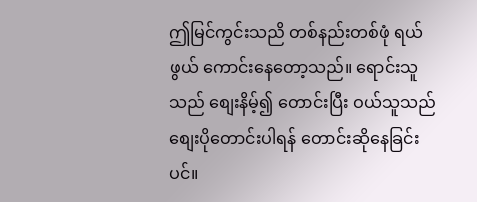ဤမြင်ကွင်းသညိ တစ်နည်းတစ်ဖုံ ရယ်ဖွယ် ကောင်းနေတော့သည်။ ရောင်းသူသည် စျေးနိမ့်၍ တောင်းပြီး ဝယ်သူသည် စျေးပိုတောင်းပါရန် တောင်းဆိုနေခြင်းပင်။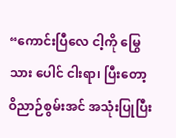“ကောင်းပြီလေ ငါ့ကို မြွေသား ပေါင် ငါးရာ၊ ပြီးတော့ ဝိညာဉ်စွမ်းအင် အသုံးပြုပြီး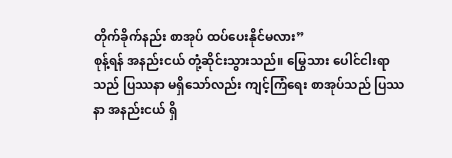တိုက်ခိုက်နည်း စာအုပ် ထပ်ပေးနိုင်မလား”
စုန့်ရန် အနည်းငယ် တုံ့ဆိုင်းသွားသည်။ မြွေသား ပေါင်ငါးရာသည် ပြဿနာ မရှိသော်လည်း ကျင့်ကြံရေး စာအုပ်သည် ပြဿနာ အနည်းငယ် ရှိ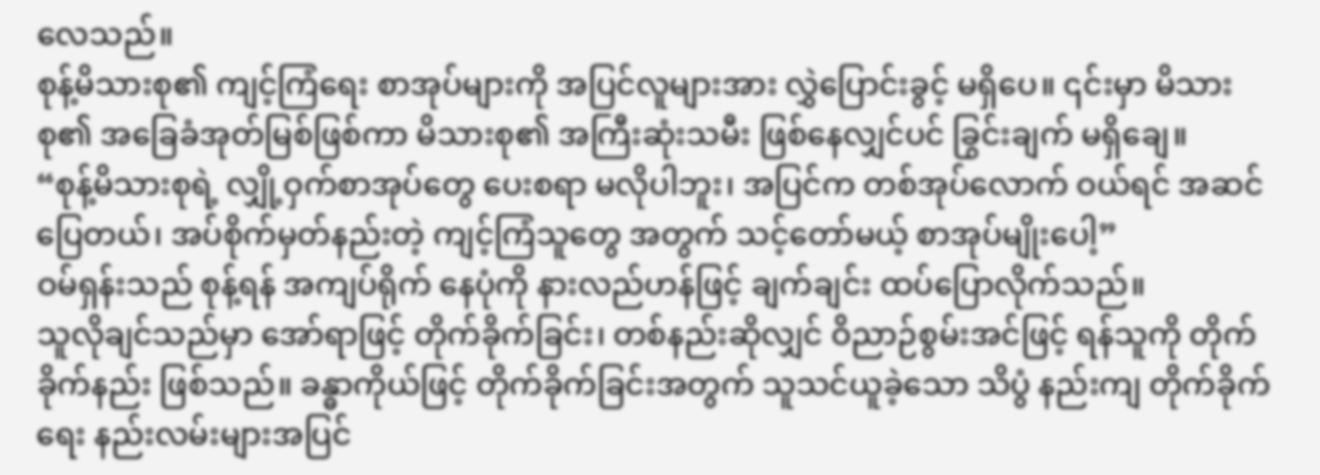လေသည်။
စုန့်မိသားစု၏ ကျင့်ကြံရေး စာအုပ်များကို အပြင်လူများအား လွှဲပြောင်းခွင့် မရှိပေ။ ၎င်းမှာ မိသားစု၏ အခြေခံအုတ်မြစ်ဖြစ်ကာ မိသားစု၏ အကြီးဆုံးသမီး ဖြစ်နေလျှင်ပင် ခြွင်းချက် မရှိချေ။
“စုန့်မိသားစုရဲ့ လျှို့ဝှက်စာအုပ်တွေ ပေးစရာ မလိုပါဘူး၊ အပြင်က တစ်အုပ်လောက် ဝယ်ရင် အဆင်ပြေတယ်၊ အပ်စိုက်မှတ်နည်းတဲ့ ကျင့်ကြံသူတွေ အတွက် သင့်တော်မယ့် စာအုပ်မျိုးပေါ့”
ဝမ်ရှန်းသည် စုန့်ရန် အကျပ်ရိုက် နေပုံကို နားလည်ဟန်ဖြင့် ချက်ချင်း ထပ်ပြောလိုက်သည်။
သူလိုချင်သည်မှာ အော်ရာဖြင့် တိုက်ခိုက်ခြင်း၊ တစ်နည်းဆိုလျှင် ဝိညာဉ်စွမ်းအင်ဖြင့် ရန်သူကို တိုက်ခိုက်နည်း ဖြစ်သည်။ ခန္ဓာကိုယ်ဖြင့် တိုက်ခိုက်ခြင်းအတွက် သူသင်ယူခဲ့သော သိပွံ နည်းကျ တိုက်ခိုက်ရေး နည်းလမ်းများအပြင်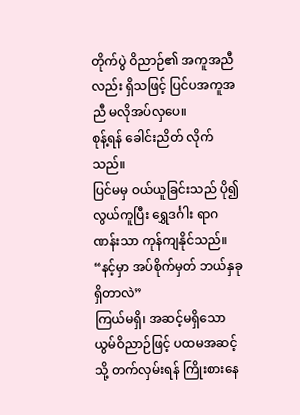တိုက်ပွဲ ဝိညာဉ်၏ အကူအညီလည်း ရှိသဖြင့် ပြင်ပအကူအညီ မလိုအပ်လှပေ။
စုန့်ရန် ခေါင်းညိတ် လိုက်သည်။
ပြင်မမှ ဝယ်ယူခြင်းသည် ပို၍ လွယ်ကူပြီး ရွှေဒင်္ဂါး ရာဂဏန်းသာ ကုန်ကျနိုင်သည်။
“နင့်မှာ အပ်စိုက်မှတ် ဘယ်နှခုရှိတာလဲ”
ကြယ်မရှိ၊ အဆင့်မရှိသော ယွမ်ဝိညာဉ်ဖြင့် ပထမအဆင့်သို့ တက်လှမ်းရန် ကြိုးစားနေ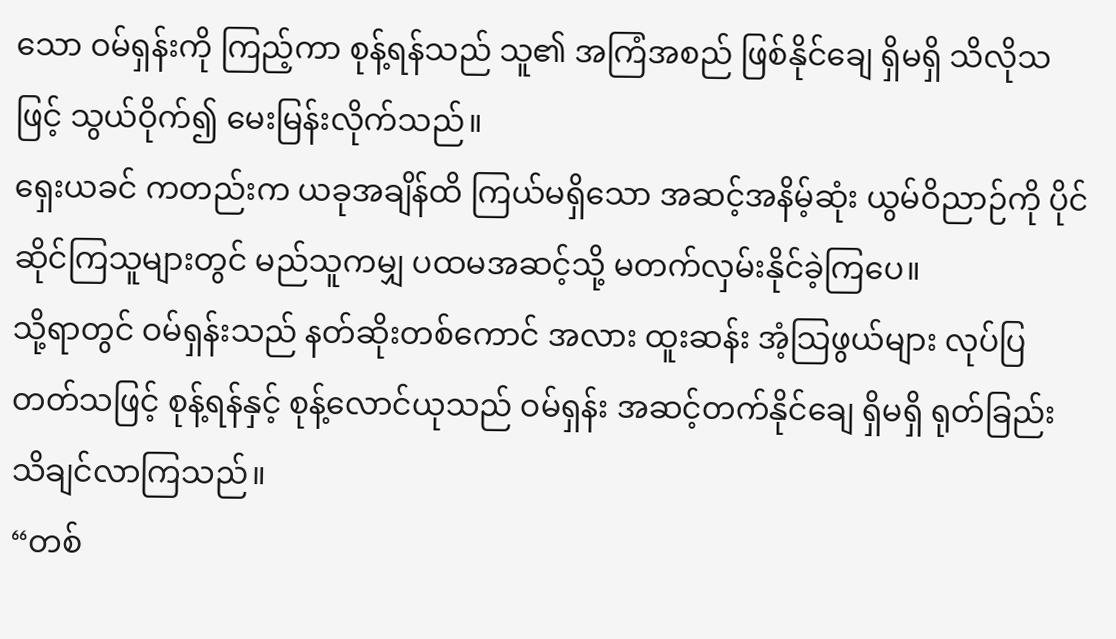သော ဝမ်ရှန်းကို ကြည့်ကာ စုန့်ရန်သည် သူ၏ အကြံအစည် ဖြစ်နိုင်ချေ ရှိမရှိ သိလိုသဖြင့် သွယ်ဝိုက်၍ မေးမြန်းလိုက်သည်။
ရှေးယခင် ကတည်းက ယခုအချိန်ထိ ကြယ်မရှိသော အဆင့်အနိမ့်ဆုံး ယွမ်ဝိညာဉ်ကို ပိုင်ဆိုင်ကြသူများတွင် မည်သူကမျှ ပထမအဆင့်သို့ မတက်လှမ်းနိုင်ခဲ့ကြပေ။
သို့ရာတွင် ဝမ်ရှန်းသည် နတ်ဆိုးတစ်ကောင် အလား ထူးဆန်း အံ့သြဖွယ်များ လုပ်ပြတတ်သဖြင့် စုန့်ရန်နှင့် စုန့်လောင်ယုသည် ဝမ်ရှန်း အဆင့်တက်နိုင်ချေ ရှိမရှိ ရုတ်ခြည်း သိချင်လာကြသည်။
“တစ်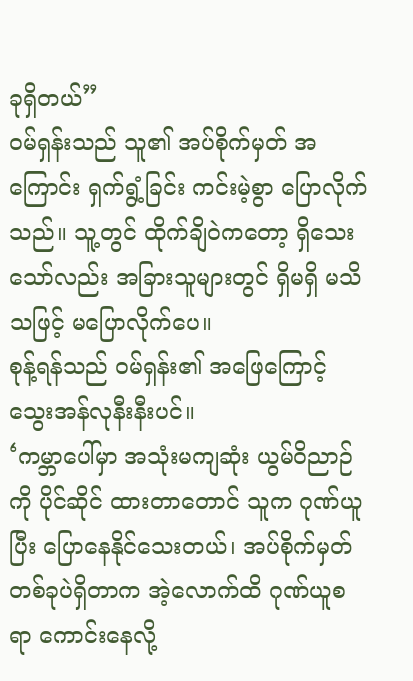ခုရှိတယ်”
ဝမ်ရှန်းသည် သူ၏ အပ်စိုက်မှတ် အကြောင်း ရှက်ရွံ့ခြင်း ကင်းမဲ့စွာ ပြောလိုက်သည်။ သူ့တွင် ထိုက်ချိဝဲကတော့ ရှိသေးသော်လည်း အခြားသူများတွင် ရှိမရှိ မသိသဖြင့် မပြောလိုက်ပေ။
စုန့်ရန်သည် ဝမ်ရှန်း၏ အဖြေကြောင့် သွေးအန်လုနီးနီးပင်။
‘ကမ္ဘာပေါ်မှာ အသုံးမကျဆုံး ယွမ်ဝိညာဉ်ကို ပိုင်ဆိုင် ထားတာတောင် သူက ဂုဏ်ယူပြီး ပြောနေနိုင်သေးတယ်၊ အပ်စိုက်မှတ် တစ်ခုပဲရှိတာက အဲ့လောက်ထိ ဂုဏ်ယူစရာ ကောင်းနေလို့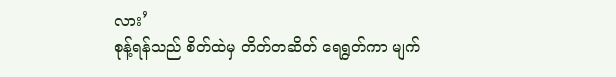လား’
စုန့်ရန်သည် စိတ်ထဲမှ တိတ်တဆိတ် ရေရွတ်ကာ မျက်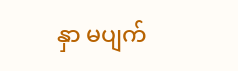နှာ မပျက်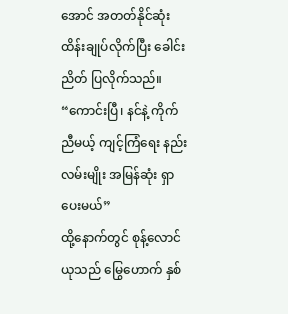အောင် အတတ်နိုင်ဆုံး ထိန်းချုပ်လိုက်ပြီး ခေါင်းညိတ် ပြလိုက်သည်။
“ကောင်းပြီ၊ နင်နဲ့ ကိုက်ညီမယ့် ကျင့်ကြံရေး နည်းလမ်းမျိုး အမြန်ဆုံး ရှာပေးမယ်”
ထို့နောက်တွင် စုန့်လောင်ယုသည် မြွေဟောက် နှစ်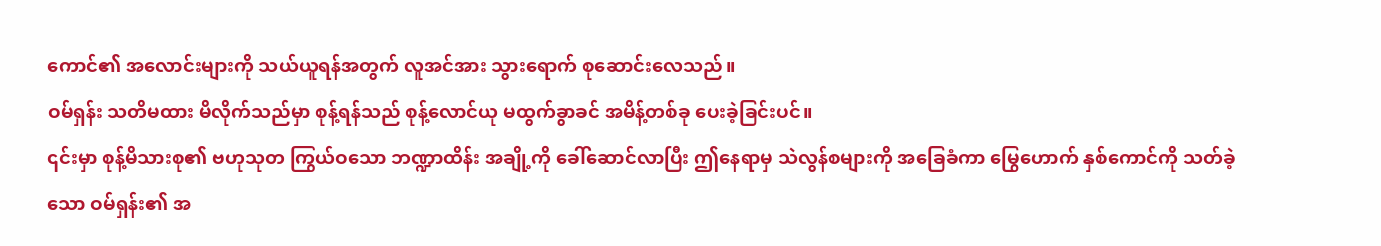ကောင်၏ အလောင်းများကို သယ်ယူရန်အတွက် လူအင်အား သွားရောက် စုဆောင်းလေသည်။
ဝမ်ရှန်း သတိမထား မိလိုက်သည်မှာ စုန့်ရန်သည် စုန့်လောင်ယု မထွက်ခွာခင် အမိန့်တစ်ခု ပေးခဲ့ခြင်းပင်။
၎င်းမှာ စုန့်မိသားစု၏ ဗဟုသုတ ကြွယ်ဝသော ဘဏ္ဍာထိန်း အချို့ကို ခေါ်ဆောင်လာပြီး ဤနေရာမှ သဲလွန်စများကို အခြေခံကာ မြွေဟောက် နှစ်ကောင်ကို သတ်ခဲ့သော ဝမ်ရှန်း၏ အ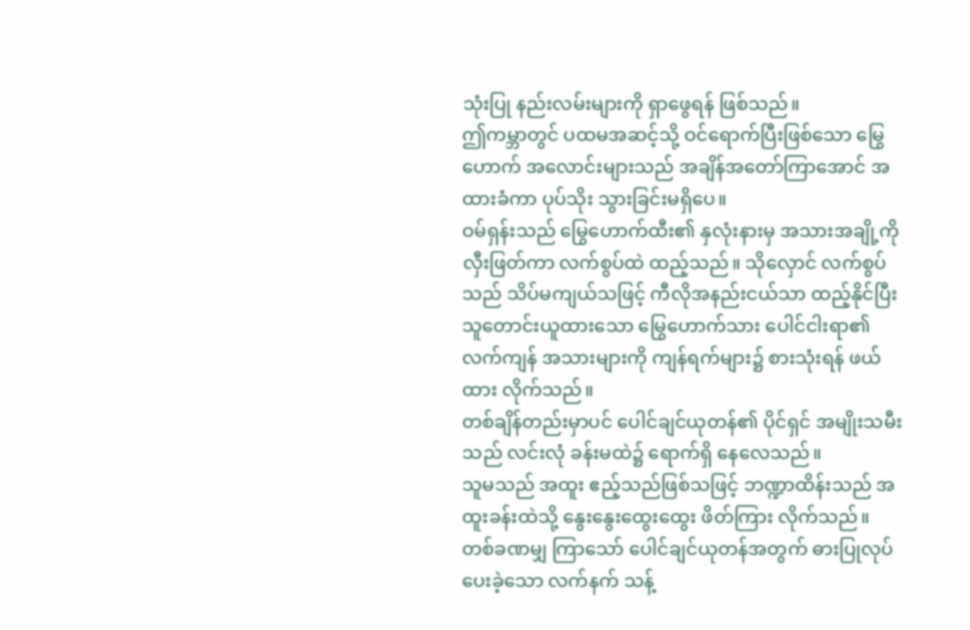သုံးပြု နည်းလမ်းများကို ရှာဖွေရန် ဖြစ်သည်။
ဤကမ္ဘာတွင် ပထမအဆင့်သို့ ဝင်ရောက်ပြီးဖြစ်သော မြွေဟောက် အလောင်းများသည် အချိန်အတော်ကြာအောင် အထားခံကာ ပုပ်သိုး သွားခြင်းမရှိပေ။
ဝမ်ရှန်းသည် မြွေဟောက်ထီး၏ နှလုံးနားမှ အသားအချို့ကို လှီးဖြတ်ကာ လက်စွပ်ထဲ ထည့်သည်။ သိုလှောင် လက်စွပ်သည် သိပ်မကျယ်သဖြင့် ကီလိုအနည်းငယ်သာ ထည့်နိုင်ပြီး သူတောင်းယူထားသော မြွေဟောက်သား ပေါင်ငါးရာ၏ လက်ကျန် အသားများကို ကျန်ရက်များ၌ စားသုံးရန် ဖယ်ထား လိုက်သည်။
တစ်ချိန်တည်းမှာပင် ပေါင်ချင်ယုတန်၏ ပိုင်ရှင် အမျိုးသမီးသည် လင်းလုံ ခန်းမထဲ၌ ရောက်ရှိ နေလေသည်။
သူမသည် အထူး ဧည့်သည်ဖြစ်သဖြင့် ဘဏ္ဍာထိန်းသည် အထူးခန်းထဲသို့ နွေးနွေးထွေးထွေး ဖိတ်ကြား လိုက်သည်။ တစ်ခဏမျှ ကြာသော် ပေါင်ချင်ယုတန်အတွက် ဓားပြုလုပ်ပေးခဲ့သော လက်နက် သန့်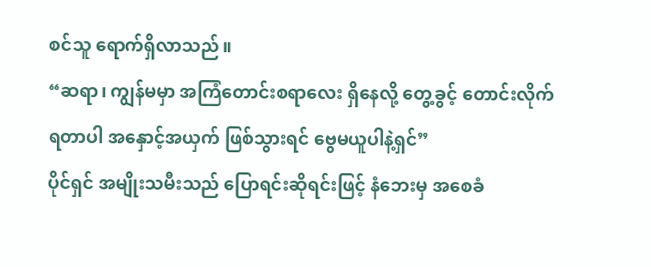စင်သူ ရောက်ရှိလာသည်။
“ဆရာ၊ ကျွန်မမှာ အကြံတောင်းစရာလေး ရှိနေလို့ တွေ့ခွင့် တောင်းလိုက်ရတာပါ အနှောင့်အယှက် ဖြစ်သွားရင် ဗွေမယူပါနဲ့ရှင်”
ပိုင်ရှင် အမျိုးသမီးသည် ပြောရင်းဆိုရင်းဖြင့် နံဘေးမှ အစေခံ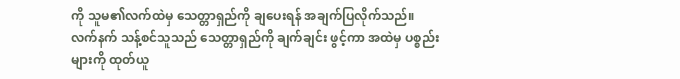ကို သူမ၏လက်ထဲမှ သေတ္တာရှည်ကို ချပေးရန် အချက်ပြလိုက်သည်။
လက်နက် သန့်စင်သူသည် သေတ္တာရှည်ကို ချက်ချင်း ဖွင့်ကာ အထဲမှ ပစ္စည်းများကို ထုတ်ယူ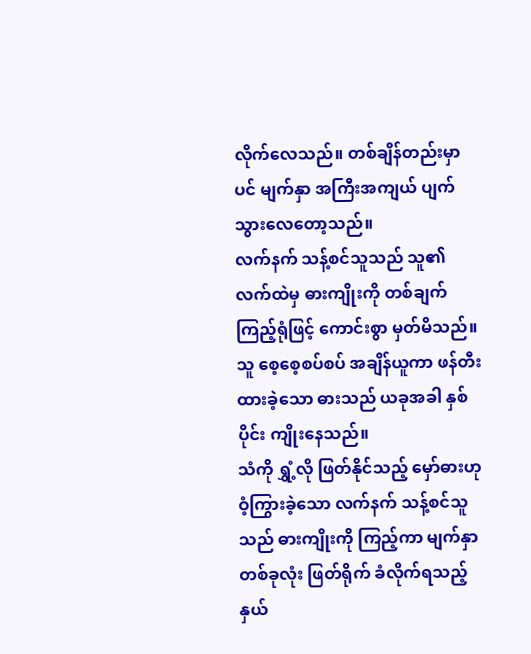လိုက်လေသည်။ တစ်ချိန်တည်းမှာပင် မျက်နှာ အကြီးအကျယ် ပျက်သွားလေတော့သည်။
လက်နက် သန့်စင်သူသည် သူ၏ လက်ထဲမှ ဓားကျိုးကို တစ်ချက် ကြည့်ရုံဖြင့် ကောင်းစွာ မှတ်မိသည်။ သူ စေ့စေ့စပ်စပ် အချိန်ယူကာ ဖန်တီးထားခဲ့သော ဓားသည် ယခုအခါ နှစ်ပိုင်း ကျိုးနေသည်။
သံကို ရွှံ့လို ဖြတ်နိုင်သည့် မှော်ဓားဟု ဝံ့ကြွားခဲ့သော လက်နက် သန့်စင်သူသည် ဓားကျိုးကို ကြည့်ကာ မျက်နှာတစ်ခုလုံး ဖြတ်ရိုက် ခံလိုက်ရသည့်နှယ်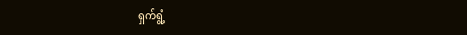ရှက်ရွံ့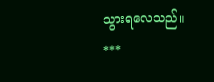သွားရလေသည်။
***